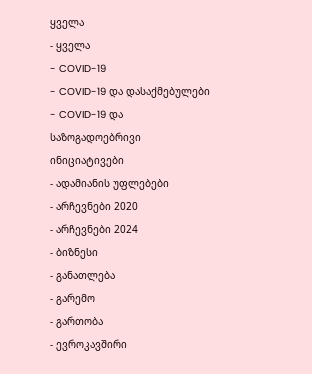ყველა
- ყველა
- COVID-19
- COVID-19 და დასაქმებულები
- COVID-19 და საზოგადოებრივი ინიციატივები
- ადამიანის უფლებები
- არჩევნები 2020
- არჩევნები 2024
- ბიზნესი
- განათლება
- გარემო
- გართობა
- ევროკავშირი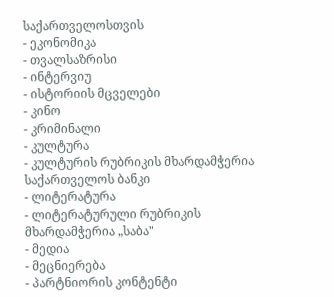საქართველოსთვის
- ეკონომიკა
- თვალსაზრისი
- ინტერვიუ
- ისტორიის მცველები
- კინო
- კრიმინალი
- კულტურა
- კულტურის რუბრიკის მხარდამჭერია საქართველოს ბანკი
- ლიტერატურა
- ლიტერატურული რუბრიკის მხარდამჭერია „საბა"
- მედია
- მეცნიერება
- პარტნიორის კონტენტი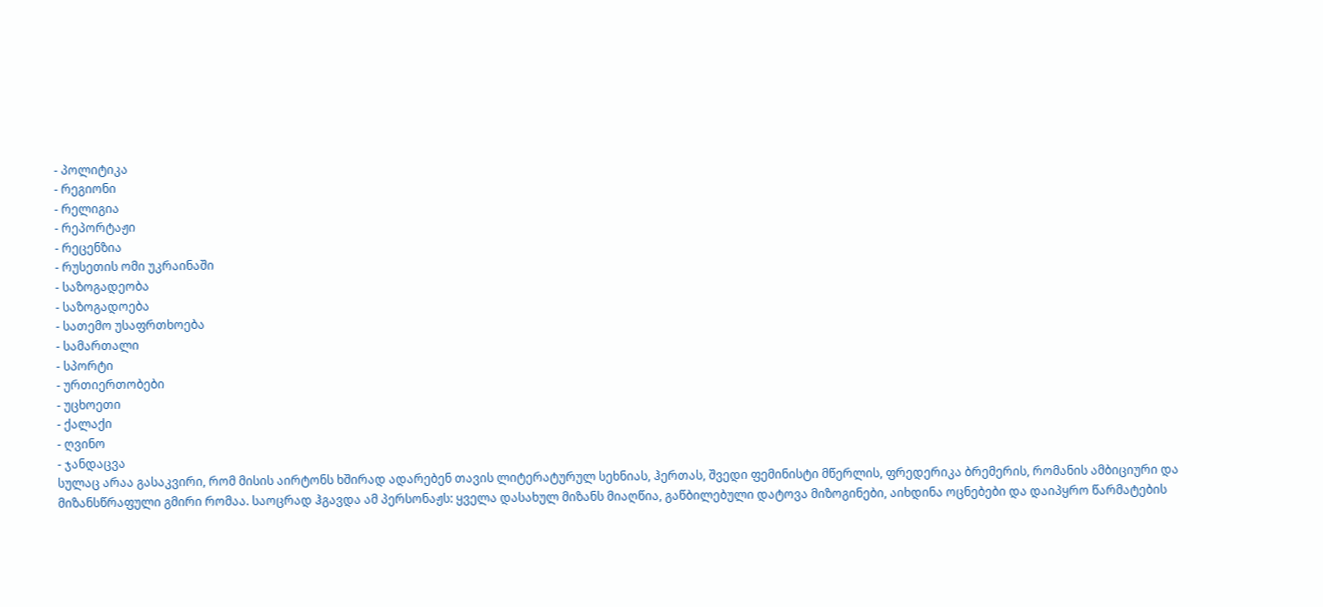- პოლიტიკა
- რეგიონი
- რელიგია
- რეპორტაჟი
- რეცენზია
- რუსეთის ომი უკრაინაში
- საზოგადეობა
- საზოგადოება
- სათემო უსაფრთხოება
- სამართალი
- სპორტი
- ურთიერთობები
- უცხოეთი
- ქალაქი
- ღვინო
- ჯანდაცვა
სულაც არაა გასაკვირი, რომ მისის აირტონს ხშირად ადარებენ თავის ლიტერატურულ სეხნიას, ჰერთას, შვედი ფემინისტი მწერლის, ფრედერიკა ბრემერის, რომანის ამბიციური და მიზანსწრაფული გმირი რომაა. საოცრად ჰგავდა ამ პერსონაჟს: ყველა დასახულ მიზანს მიაღწია, გაწბილებული დატოვა მიზოგინები, აიხდინა ოცნებები და დაიპყრო წარმატების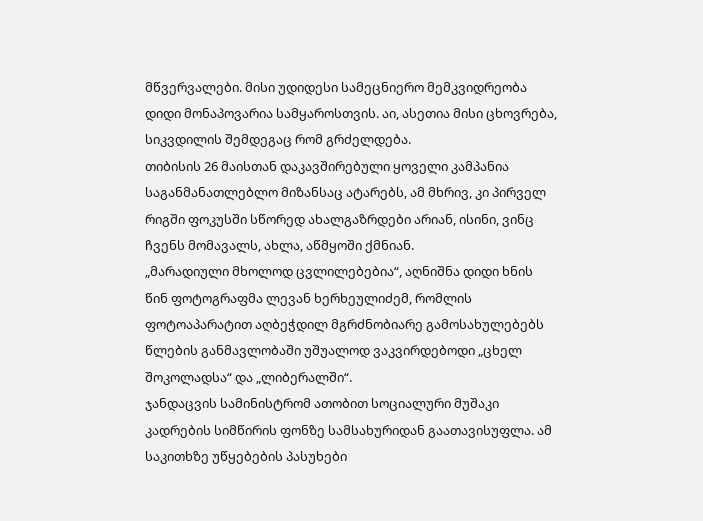მწვერვალები. მისი უდიდესი სამეცნიერო მემკვიდრეობა დიდი მონაპოვარია სამყაროსთვის. აი, ასეთია მისი ცხოვრება, სიკვდილის შემდეგაც რომ გრძელდება.
თიბისის 26 მაისთან დაკავშირებული ყოველი კამპანია საგანმანათლებლო მიზანსაც ატარებს, ამ მხრივ, კი პირველ რიგში ფოკუსში სწორედ ახალგაზრდები არიან, ისინი, ვინც ჩვენს მომავალს, ახლა, აწმყოში ქმნიან.
„მარადიული მხოლოდ ცვლილებებია“, აღნიშნა დიდი ხნის წინ ფოტოგრაფმა ლევან ხერხეულიძემ, რომლის ფოტოაპარატით აღბეჭდილ მგრძნობიარე გამოსახულებებს წლების განმავლობაში უშუალოდ ვაკვირდებოდი „ცხელ შოკოლადსა“ და „ლიბერალში“.
ჯანდაცვის სამინისტრომ ათობით სოციალური მუშაკი კადრების სიმწირის ფონზე სამსახურიდან გაათავისუფლა. ამ საკითხზე უწყებების პასუხები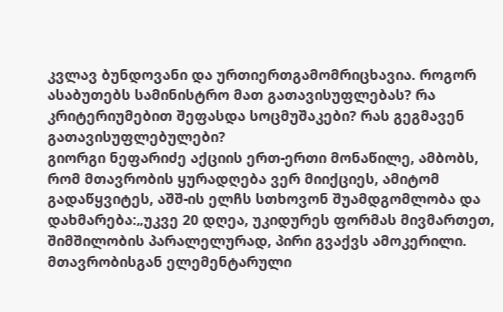კვლავ ბუნდოვანი და ურთიერთგამომრიცხავია. როგორ ასაბუთებს სამინისტრო მათ გათავისუფლებას? რა კრიტერიუმებით შეფასდა სოცმუშაკები? რას გეგმავენ გათავისუფლებულები?
გიორგი ნეფარიძე აქციის ერთ-ერთი მონაწილე, ამბობს, რომ მთავრობის ყურადღება ვერ მიიქციეს, ამიტომ გადაწყვიტეს, აშშ-ის ელჩს სთხოვონ შუამდგომლობა და დახმარება:„უკვე 20 დღეა, უკიდურეს ფორმას მივმართეთ, შიმშილობის პარალელურად, პირი გვაქვს ამოკერილი. მთავრობისგან ელემენტარული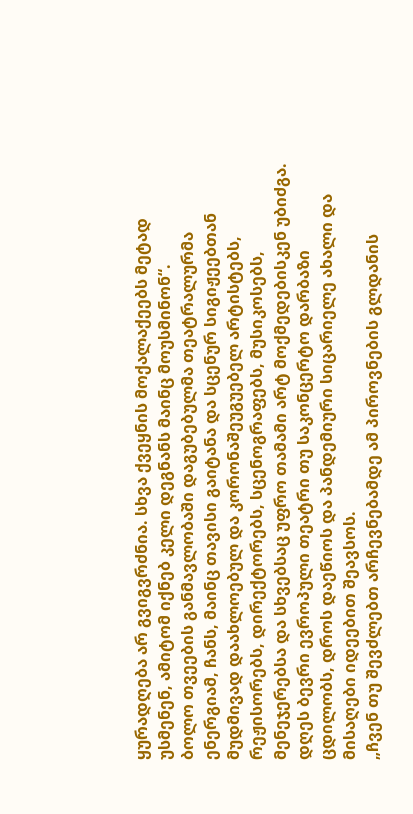ყურადღება არ გვიგვრძნია. სხვა ქვეყნის მოქალაქეებს მეტად უსმენენ, ამიტომ იქნებ კელი დეგნანს მაინც მოუსმინონ“.
ბოლო თვეების განმავლობაში დაგუბებულმა თეატრალურმა ენერგიამ, ჩანს, მაინც თავისი გაიტანა და სცენურ სიგიჟეებთან მუდმივად დაახლოებულ და კორონაშეუგუებელ არტისტებს, რეჟისორებს, დირექტორებს, სცენოგრაფებს, მუსიკოსებს, მენეჯერებსა და სხვებსაც უფრო თამამი არტ მოქმედებისკენ უბიძგა. დღეს ბევრი ევროპული თეატრი თუ საკონცერტო დარბაზი ცდილობს, დროს დაეწიოს და პანდემიური სიცარიელე ახალი და მისაღები იდეებით შეავსოს.
„ჩვენ თუ შევძლებთ არჩევნებამდე ამ პიროვნების გლდანის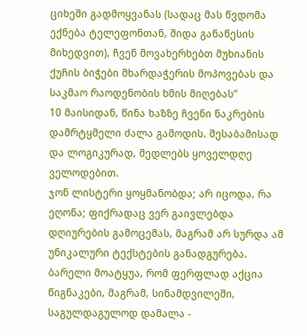ციხეში გადმოყვანას (სადაც მას წვდომა ექნება ტელეფონთან, შიდა განაწესის მიხედვით), ჩვენ მოვახერხებთ მუხიანის ქუჩის ბიჭები მხარდაჭერის მოპოვებას და საკმაო რაოდენობის ხმის მიღებას“
10 მაისიდან, წინა ხაზზე ჩვენი ნაკრების დამრტყმელი ძალა გამოდის. შესაბამისად და ლოგიკურად, მედლებს ყოველდღე ველოდებით.
ჯონ ლისტერი ყოყმანობდა; არ იცოდა, რა ეღონა; ფიქრადაც ვერ გაივლებდა დღიურების გამოცემას, მაგრამ არ სურდა ამ უნიკალური ტექსტების განადგურება. ბარელი მოატყუა, რომ ფერფლად აქცია წიგნაკები, მაგრამ, სინამდვილეში, საგულდაგულოდ დამალა -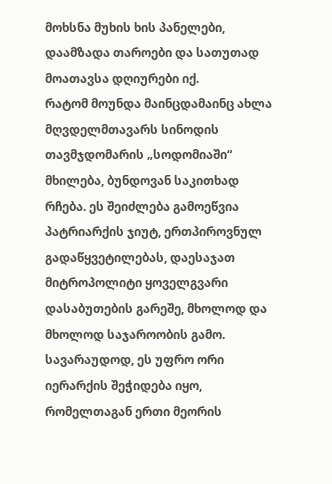მოხსნა მუხის ხის პანელები, დაამზადა თაროები და სათუთად მოათავსა დღიურები იქ.
რატომ მოუნდა მაინცდამაინც ახლა მღვდელმთავარს სინოდის თავმჯდომარის „სოდომიაში“ მხილება, ბუნდოვან საკითხად რჩება. ეს შეიძლება გამოეწვია პატრიარქის ჯიუტ, ერთპიროვნულ გადაწყვეტილებას, დაესაჯათ მიტროპოლიტი ყოველგვარი დასაბუთების გარეშე, მხოლოდ და მხოლოდ საჯაროობის გამო. სავარაუდოდ, ეს უფრო ორი იერარქის შეჭიდება იყო, რომელთაგან ერთი მეორის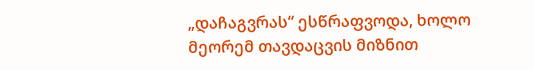„დაჩაგვრას“ ესწრაფვოდა, ხოლო მეორემ თავდაცვის მიზნით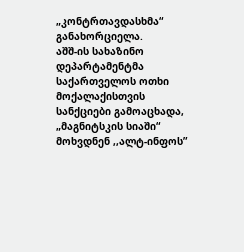„კონტრთავდასხმა“ განახორციელა.
აშშ-ის სახაზინო დეპარტამენტმა საქართველოს ოთხი მოქალაქისთვის სანქციები გამოაცხადა, „მაგნიტსკის სიაში“ მოხვდნენ ,,ალტ-ინფოს”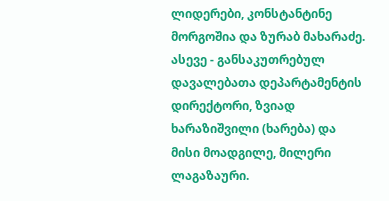ლიდერები, კონსტანტინე მორგოშია და ზურაბ მახარაძე. ასევე - განსაკუთრებულ დავალებათა დეპარტამენტის დირექტორი, ზვიად ხარაზიშვილი (ხარება) და მისი მოადგილე, მილერი ლაგაზაური.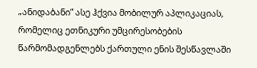„ანიდაბანი“ ასე ჰქვია მობილურ აპლიკაციას, რომელიც ეთნიკური უმცირესობების წარმომადგენლებს ქართული ენის შესწავლაში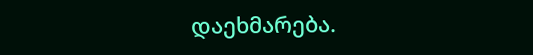დაეხმარება.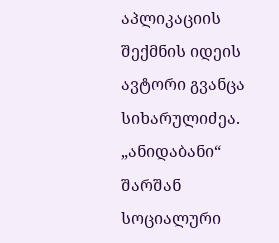აპლიკაციის შექმნის იდეის ავტორი გვანცა სიხარულიძეა. „ანიდაბანი“ შარშან სოციალური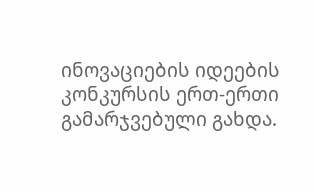ინოვაციების იდეების კონკურსის ერთ-ერთი გამარჯვებული გახდა.